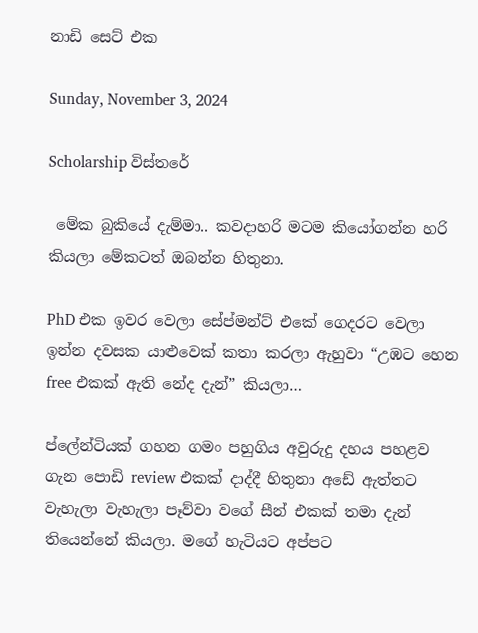නාඩි සෙට් එක

Sunday, November 3, 2024

Scholarship විස්තරේ

 මේක බුකියේ දැම්මා.. කවදාහරි මටම කියෝගන්න හරි කියලා මේකටත් ඔබන්න හිතුනා.

PhD එක ඉවර වෙලා සේප්මන්ට් එකේ ගෙදරට වෙලා ඉන්න දවසක යාළුවෙක් කතා කරලා ඇහුවා “උඹට හෙන free එකක් ඇති නේද දැන්” කියලා…

ප්ලේන්ටියක් ගහන ගමං පහුගිය අවුරුදු දහය පහළව ගැන පොඩි review එකක් දාද්දී හිතුනා අඩේ ඇත්තට වැහැලා වැහැලා පෑව්වා වගේ සීන් එකක් තමා දැන් තියෙන්නේ කියලා. මගේ හැටියට අප්පට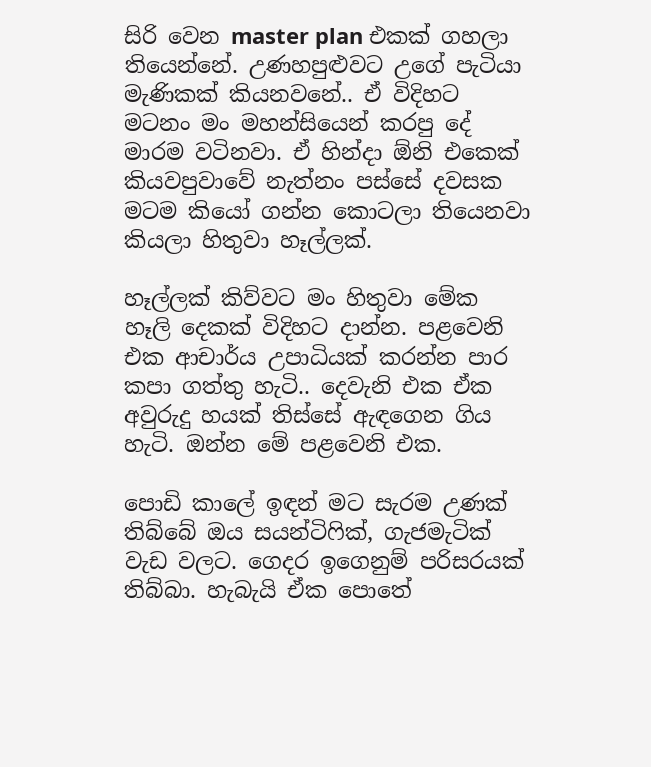සිරි වෙන master plan එකක් ගහලා තියෙන්නේ. උණහපුළුවට උගේ පැටියා මැණිකක් කියනවනේ.. ඒ විදිහට මටනං මං මහන්සියෙන් කරපු දේ මාරම වටිනවා. ඒ හින්දා ඕනි එකෙක් කියවපුවාවේ නැත්නං පස්සේ දවසක මටම කියෝ ගන්න කොටලා තියෙනවා කියලා හිතුවා හෑල්ලක්.

හෑල්ලක් කිව්වට මං හිතුවා මේක හෑලි දෙකක් විදිහට දාන්න. පළවෙනි එක ආචාර්ය උපාධියක් කරන්න පාර කපා ගත්තු හැටි.. දෙවැනි එක ඒක අවුරුදු හයක් තිස්සේ ඇඳගෙන ගිය හැටි. ඔන්න මේ පළවෙනි එක.

පොඩි කාලේ ඉඳන් මට සැරම උණක් තිබ්බේ ඔය සයන්ටිෆික්, ගැජමැටික් වැඩ වලට. ගෙදර ඉගෙනුම් පරිසරයක් තිබ්බා. හැබැයි ඒක පොතේ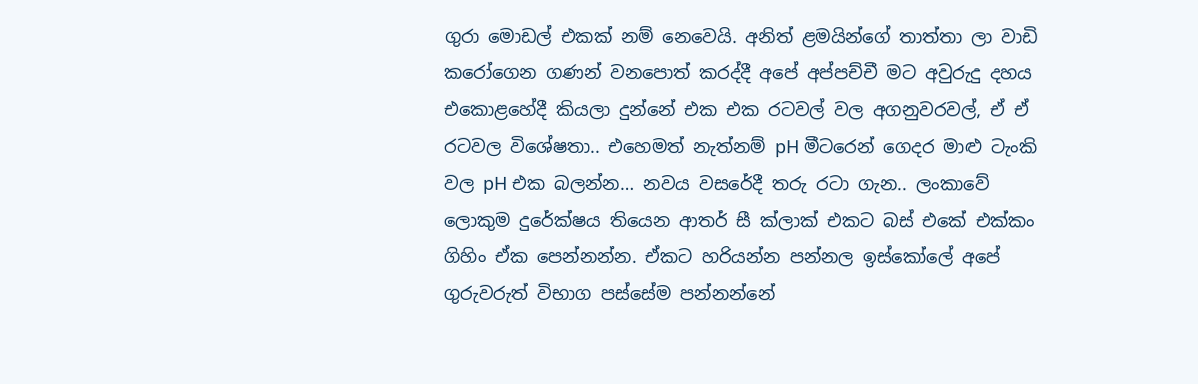ගුරා මොඩල් එකක් නම් නෙවෙයි. අනිත් ළමයින්ගේ තාත්තා ලා වාඩි කරෝගෙන ගණන් වනපොත් කරද්දී අපේ අප්පච්චී මට අවුරුදු දහය එකොළහේදී කියලා දුන්නේ එක එක රටවල් වල අගනුවරවල්, ඒ ඒ රටවල විශේෂතා.. එහෙමත් නැත්නම් pH මීටරෙන් ගෙදර මාළු ටැංකි වල pH එක බලන්න… නවය වසරේදී තරු රටා ගැන.. ලංකාවේ ලොකුම දුරේක්ෂය තියෙන ආතර් සී ක්ලාක් එකට බස් එකේ එක්කං ගිහිං ඒක පෙන්නන්න. ඒකට හරියන්න පන්නල ඉස්කෝලේ අපේ ගුරුවරුත් විභාග පස්සේම පන්නන්නේ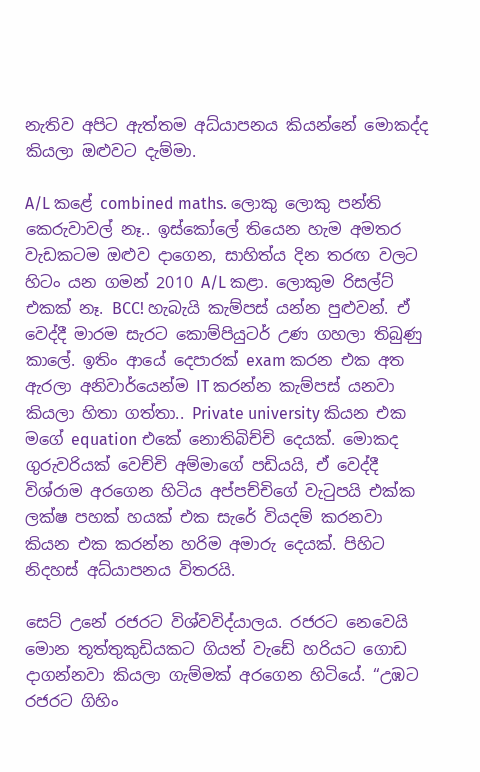නැතිව අපිට ඇත්තම අධ්යාපනය කියන්නේ මොකද්ද කියලා ඔළුවට දැම්මා.

A/L කළේ combined maths. ලොකු ලොකු පන්ති කෙරුවාවල් නෑ.. ඉස්කෝලේ තියෙන හැම අමතර වැඩකටම ඔළුව දාගෙන, සාහිත්ය දින තරඟ වලට හිටං යන ගමන් 2010 A/L කළා. ලොකුම රිසල්ට් එකක් නෑ. BCC! හැබැයි කැම්පස් යන්න පුළුවන්. ඒ වෙද්දී මාරම සැරට කොම්පියුටර් උණ ගහලා තිබුණු කාලේ. ඉතිං ආයේ දෙපාරක් exam කරන එක අත ඇරලා අනිවාර්යෙන්ම IT කරන්න කැම්පස් යනවා කියලා හිතා ගත්තා.. Private university කියන එක මගේ equation එකේ නොතිබිච්චි දෙයක්. මොකද ගුරුවරියක් වෙච්චි අම්මාගේ පඩියයි, ඒ වෙද්දී විශ්රාම අරගෙන හිටිය අප්පච්චිගේ වැටුපයි එක්ක ලක්ෂ පහක් හයක් එක සැරේ වියදම් කරනවා කියන එක කරන්න හරිම අමාරු දෙයක්. පිහිට නිදහස් අධ්යාපනය විතරයි.

සෙට් උනේ රජරට විශ්වවිද්යාලය. රජරට නෙවෙයි මොන තූත්තුකුඩියකට ගියත් වැඩේ හරියට ගොඩ දාගන්නවා කියලා ගැම්මක් අරගෙන හිටියේ. “උඹට රජරට ගිහිං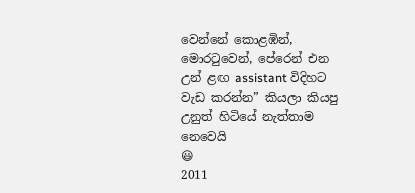වෙන්නේ කොළඹින්, මොරටුවෙන්, පේරෙන් එන උන් ළඟ assistant විදිහට වැඩ කරන්න” කියලා කියපු උනුත් හිටියේ නැත්තාම නෙවෙයි
😃
2011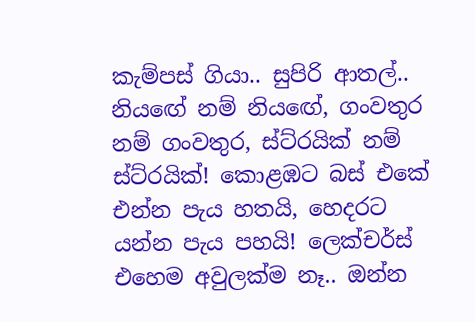කැම්පස් ගියා.. සුපිරි ආතල්.. නියඟේ නම් නියඟේ, ගංවතුර නම් ගංවතුර, ස්ට්රයික් නම් ස්ට්රයික්! කොළඹට බස් එකේ එන්න පැය හතයි, හෙදරට යන්න පැය පහයි! ලෙක්චර්ස් එහෙම අවුලක්ම නෑ.. ඔන්න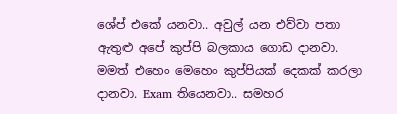ශේප් එකේ යනවා.. අවුල් යන එව්වා පතා ඇතුළු අපේ කුප්පි බලකාය ගොඩ දානවා. මමත් එහෙං මෙහෙං කුප්පියක් දෙකක් කරලා දානවා. Exam තියෙනවා.. සමහර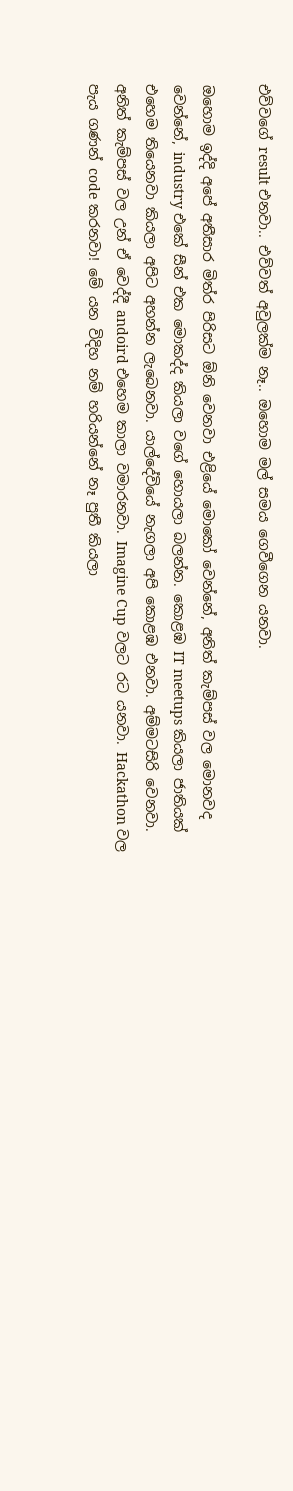එව්වගේ result එනවා.. එව්වත් අවුලක්ම නෑ.. ඔහොම මල් සමය ගෙවීගෙන යනවා.

ඔහොම ඉද්දි අපේ අතීසාර මිත්ර පිරිසට ඕනි වෙනවා එළියේ මොකෝ වෙන්නේ, අනිත් කැම්පස් වල මොනවද වෙන්නේ, industry එකේ සීන් එක මොකද්ද කියලා වගේ හොයලා බලන්න. කොළඹ IT meetups කියලා ජාතියක් එහෙම තියෙනවා කියලා අපිට අහන්න ලැබෙනවා. යාල්දේවියේ නැගලා අපි කොළඹ එනවා. අම්මටසිරි වෙනවා. අනිත් කැම්පස් වල උන් ඒ වෙද්දී andoird එහෙම කාලා වමාරනවා. Imagine Cup වලට රට යනවා. Hackathon වල පැය ගණන් code කරනවා! මේ යන විදිහ නම් හරියන්නේ නෑ පුතී කියලා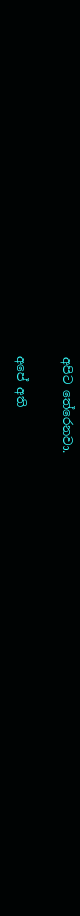අපිට තේරෙනවා.

අපේ අති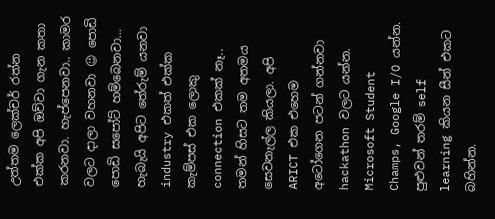උත්තම ලෙක්චර් රත්න එක්ක අපි ඔව්වා ගැන කතා කරනවා. හැප්පෙනවා.. කාමර වලට දාලා වහනවා 😉 පොඩි පොඩි සපෝට් හම්බෙනවා… හැබැයි අපිට තේරුම් යනවා industry එකත් එක්ක කැම්පස් එක ලොකු connection එකක් නෑ.. තමන් හිසට තම අතමය සෙවනැල්ල කියලා. අපි ARICT එක එහෙම අටෝගෙන පටන් ගන්නවා hackathon වලට යන්න. Microsoft Student Champs, Google I/O යන්න. පුළුවන් තරම් self learning කියන සීන් එකට බහින්න.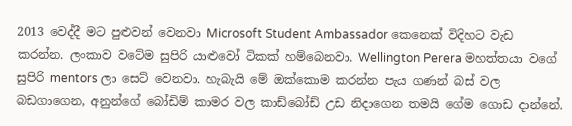2013 වෙද්දී මට පුළුවන් වෙනවා Microsoft Student Ambassador කෙනෙක් විදිහට වැඩ කරන්න. ලංකාව වටේම සුපිරි යාළුවෝ ටිකක් හම්බෙනවා. Wellington Perera මහත්තයා වගේ සුපිරි mentors ලා සෙට් වෙනවා. හැබැයි මේ ඔක්කොම කරන්න පැය ගණන් බස් වල බඩගාගෙන, අනුන්ගේ බෝඩිම් කාමර වල කාඩ්බෝඩ් උඩ නිදාගෙන තමයි ගේම ගොඩ දාන්නේ.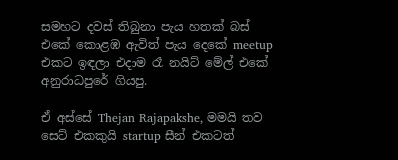සමහට දවස් තිබුනා පැය හතක් බස් එකේ කොළඹ ඇවිත් පැය දෙකේ meetup එකට ඉඳලා එදාම රෑ නයිට් මේල් එකේ අනුරාධපුරේ ගියපු.

ඒ අස්සේ Thejan Rajapakshe, මමයි තව සෙට් එකකුයි startup සීන් එකටත්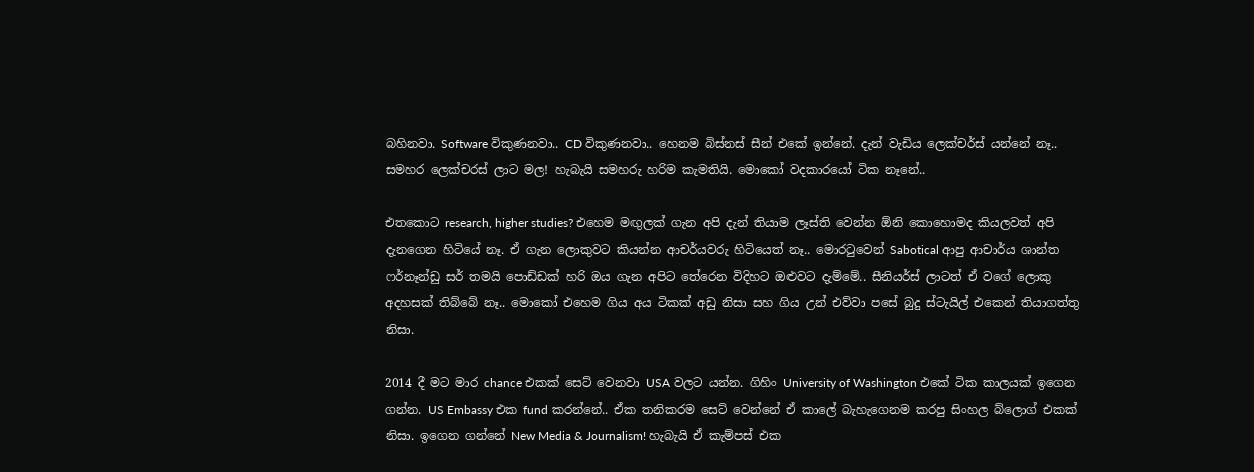බහිනවා. Software විකුණනවා.. CD විකුණනවා.. හෙනම බිස්නස් සීන් එකේ ඉන්නේ. දැන් වැඩිය ලෙක්චර්ස් යන්නේ නෑ.. සමහර ලෙක්චරස් ලාට මල! හැබැයි සමහරු හරිම කැමතියි. මොකෝ වදකාරයෝ ටික නෑනේ..

එතකොට research, higher studies? එහෙම මඟුලක් ගැන අපි දැන් තියාම ලෑස්ති වෙන්න ඕනි කොහොමද කියලවත් අපි දැනගෙන හිටියේ නෑ. ඒ ගැන ලොකුවට කියන්න ආචර්යවරු හිටියෙත් නෑ.. මොරටුවෙන් Sabotical ආපු ආචාර්ය ශාන්ත ෆර්නෑන්ඩු සර් තමයි පොඩ්ඩක් හරි ඔය ගැන අපිට තේරෙන විදිහට ඔළුවට දැම්මේ.. සීනියර්ස් ලාටත් ඒ වගේ ලොකු අදහසක් තිබ්බේ නෑ.. මොකෝ එහෙම ගිය අය ටිකක් අඩු නිසා සහ ගිය උන් එව්වා පසේ බුදු ස්ටැයිල් එකෙන් තියාගත්තු නිසා.

2014 දී මට මාර chance එකක් සෙට් වෙනවා USA වලට යන්න. ගිහිං University of Washington එකේ ටික කාලයක් ඉගෙන ගන්න. US Embassy එක fund කරන්නේ.. ඒක තනිකරම සෙට් වෙන්නේ ඒ කාලේ බැහැගෙනම කරපු සිංහල බ්ලොග් එකක් නිසා. ඉගෙන ගන්නේ New Media & Journalism! හැබැයි ඒ කැම්පස් එක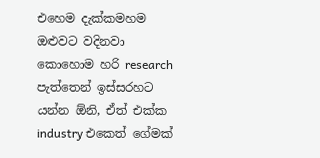එහෙම දැක්කමහම ඔළුවට වදිනවා කොහොම හරි research පැත්තෙන් ඉස්සරහට යන්න ඕනි, ඒත් එක්ක industry එකෙත් ගේමක්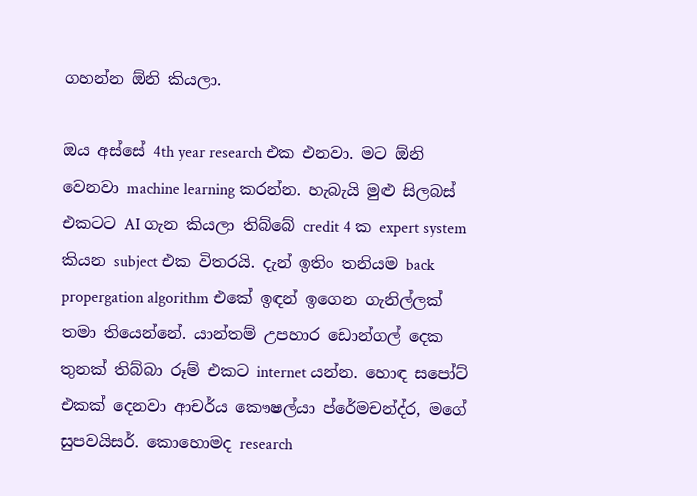ගහන්න ඕනි කියලා.

ඔය අස්සේ 4th year research එක එනවා. මට ඕනි වෙනවා machine learning කරන්න. හැබැයි මුළු සිලබස් එකටට AI ගැන කියලා තිබ්බේ credit 4 ක expert system කියන subject එක විතරයි. දැන් ඉතිං තනියම back propergation algorithm එකේ ඉඳන් ඉගෙන ගැනිල්ලක් තමා තියෙන්නේ. යාන්තම් උපහාර ඩොන්ගල් දෙක තුනක් තිබ්බා රූම් එකට internet යන්න. හොඳ සපෝට් එකක් දෙනවා ආචර්ය කෞෂල්යා ප්රේමචන්ද්ර, මගේ සුපවයිසර්. කොහොමද research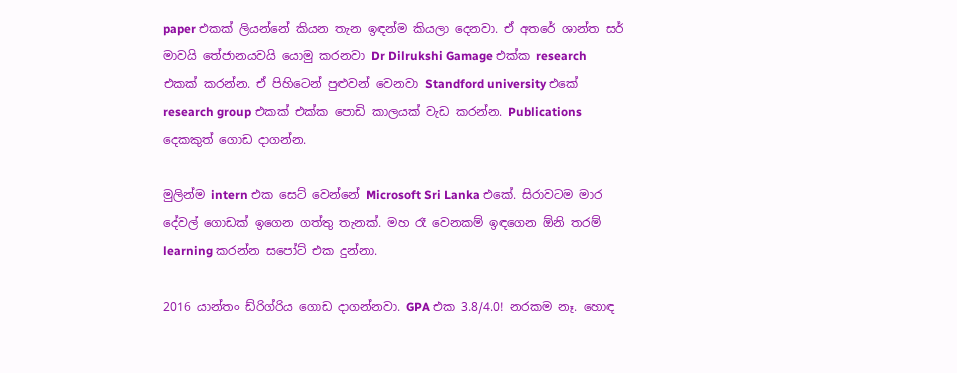paper එකක් ලියන්නේ කියන තැන ඉඳන්ම කියලා දෙනවා. ඒ අතරේ ශාන්ත සර් මාවයි තේජානයවයි යොමු කරනවා Dr Dilrukshi Gamage එක්ක research එකක් කරන්න. ඒ පිහිටෙන් පුළුවන් වෙනවා Standford university එකේ research group එකක් එක්ක පොඩි කාලයක් වැඩ කරන්න. Publications දෙකකුත් ගොඩ දාගන්න.

මුලින්ම intern එක සෙට් වෙන්නේ Microsoft Sri Lanka එකේ. සිරාවටම මාර දේවල් ගොඩක් ඉගෙන ගත්තු තැනක්. මහ රෑ වෙනකම් ඉඳගෙන ඕනි තරම් learning කරන්න සපෝට් එක දුන්නා.

2016 යාන්තං ඩ්රිග්රිය ගොඩ දාගන්නවා. GPA එක 3.8/4.0! නරකම නෑ. හොඳ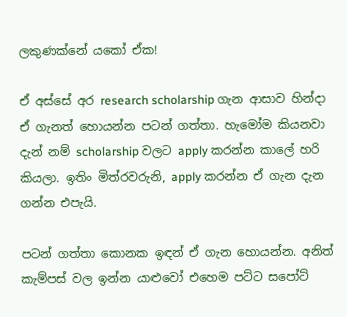ලකුණක්නේ යකෝ ඒක!

ඒ අස්සේ අර research scholarship ගැන ආසාව හින්දා ඒ ගැනත් හොයන්න පටන් ගත්තා. හැමෝම කියනවා දැන් නම් scholarship වලට apply කරන්න කාලේ හරි කියලා. ඉතිං මිත්රවරුනි, apply කරන්න ඒ ගැන දැන ගන්න එපැයි.

පටන් ගත්තා කොනක ඉඳන් ඒ ගැන හොයන්න. අනිත් කැම්පස් වල ඉන්න යාළුවෝ එහෙම පට්ට සපෝට්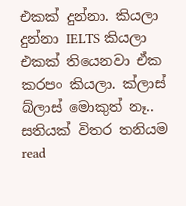එකක් දුන්නා. කියලා දුන්නා IELTS කියලා එකක් තියෙනවා ඒක කරපං කියලා. ක්ලාස් බ්ලාස් මොකුත් නෑ.. සතියක් විතර තනියම read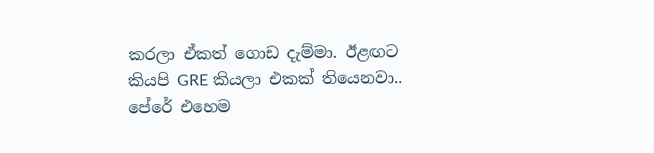කරලා ඒකත් ගොඩ දැම්මා. ඊළඟට කියපි GRE කියලා එකක් තියෙනවා.. පේරේ එහෙම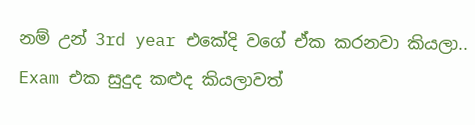නම් උන් 3rd year එකේදි වගේ ඒක කරනවා කියලා.. Exam එක සුදුද කළුද කියලාවත්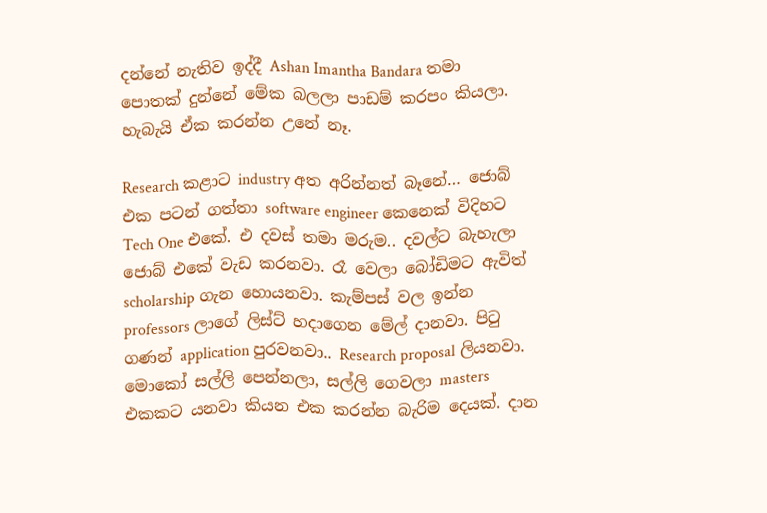දන්නේ නැතිව ඉද්දී Ashan Imantha Bandara තමා පොතක් දුන්නේ මේක බලලා පාඩම් කරපං කියලා. හැබැයි ඒක කරන්න උනේ නෑ.

Research කළාට industry අත අරින්නත් බෑනේ… ජොබ් එක පටන් ගත්තා software engineer කෙනෙක් විදිහට Tech One එකේ. එ දවස් තමා මරුම.. දවල්ට බැහැලා ජොබ් එකේ වැඩ කරනවා. රෑ වෙලා බෝඩිමට ඇවිත් scholarship ගැන හොයනවා. කැම්පස් වල ඉන්න professors ලාගේ ලිස්ට් හදාගෙන මේල් දානවා. පිටු ගණන් application පුරවනවා.. Research proposal ලියනවා. මොකෝ සල්ලි පෙන්නලා, සල්ලි ගෙවලා masters එකකට යනවා කියන එක කරන්න බැරිම දෙයක්. දාන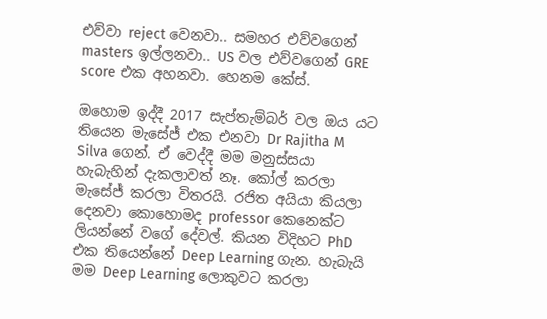එව්වා reject වෙනවා.. සමහර එව්වගෙන් masters ඉල්ලනවා.. US වල එව්වගෙන් GRE score එක අහනවා. හෙනම කේස්.

ඔහොම ඉද්දී 2017 සැප්තැම්බර් වල ඔය යට තියෙන මැසේජ් එක එනවා Dr Rajitha M Silva ගෙන්. ඒ වෙද්දී මම මනුස්සයා හැබැහින් දැකලාවත් නෑ. කෝල් කරලා මැසේජ් කරලා විතරයි. රජිත අයියා කියලා දෙනවා කොහොමද professor කෙනෙක්ට ලියන්නේ වගේ දේවල්. කියන විදිහට PhD එක තියෙන්නේ Deep Learning ගැන. හැබැයි මම Deep Learning ලොකුවට කරලා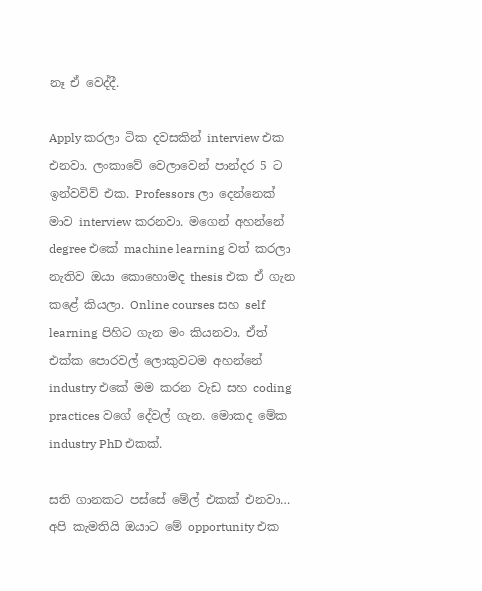නෑ ඒ වෙද්දී.

Apply කරලා ටික දවසකින් interview එක එනවා. ලංකාවේ වෙලාවෙන් පාන්දර 5 ට ඉන්වවිව් එක. Professors ලා දෙන්නෙක් මාව interview කරනවා. මගෙන් අහන්නේ degree එකේ machine learning වත් කරලා නැතිව ඔයා කොහොමද thesis එක ඒ ගැන කළේ කියලා. Online courses සහ self learning පිහිට ගැන මං කියනවා. ඒත් එක්ක පොරවල් ලොකුවටම අහන්නේ industry එකේ මම කරන වැඩ සහ coding practices වගේ දේවල් ගැන. මොකද මේක industry PhD එකක්.

සති ගානකට පස්සේ මේල් එකක් එනවා… අපි කැමතියි ඔයාට මේ opportunity එක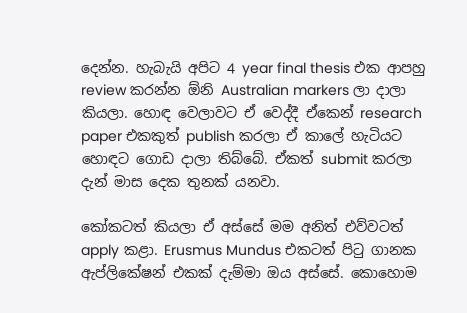දෙන්න. හැබැයි අපිට 4 year final thesis එක ආපහු review කරන්න ඕනි Australian markers ලා දාලා කියලා. හොඳ වෙලාවට ඒ වෙද්දී ඒකෙන් research paper එකකුත් publish කරලා ඒ කාලේ හැටියට හොඳට ගොඩ දාලා තිබ්බේ. ඒකත් submit කරලා දැන් මාස දෙක තුනක් යනවා.

කෝකටත් කියලා ඒ අස්සේ මම අනිත් එව්වටත් apply කළා. Erusmus Mundus එකටත් පිටු ගානක ඇප්ලිකේෂන් එකක් දැම්මා ඔය අස්සේ. කොහොම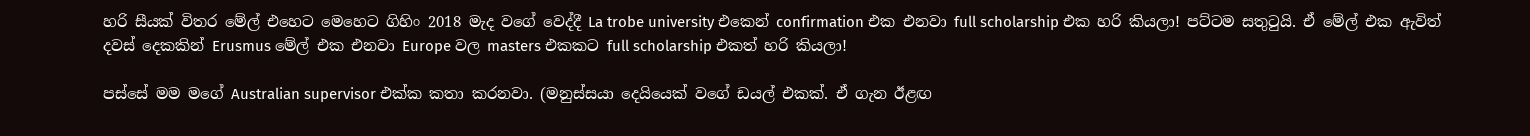හරි සීයක් විතර මේල් එහෙට මෙහෙට ගිහිං 2018 මැද වගේ වෙද්දී La trobe university එකෙන් confirmation එක එනවා full scholarship එක හරි කියලා! පට්ටම සතුටුයි. ඒ මේල් එක ඇවිත් දවස් දෙකකින් Erusmus මේල් එක එනවා Europe වල masters එකකට full scholarship එකත් හරි කියලා!

පස්සේ මම මගේ Australian supervisor එක්ක කතා කරනවා. (මනුස්සයා දෙයියෙක් වගේ ඩයල් එකක්. ඒ ගැන ඊළඟ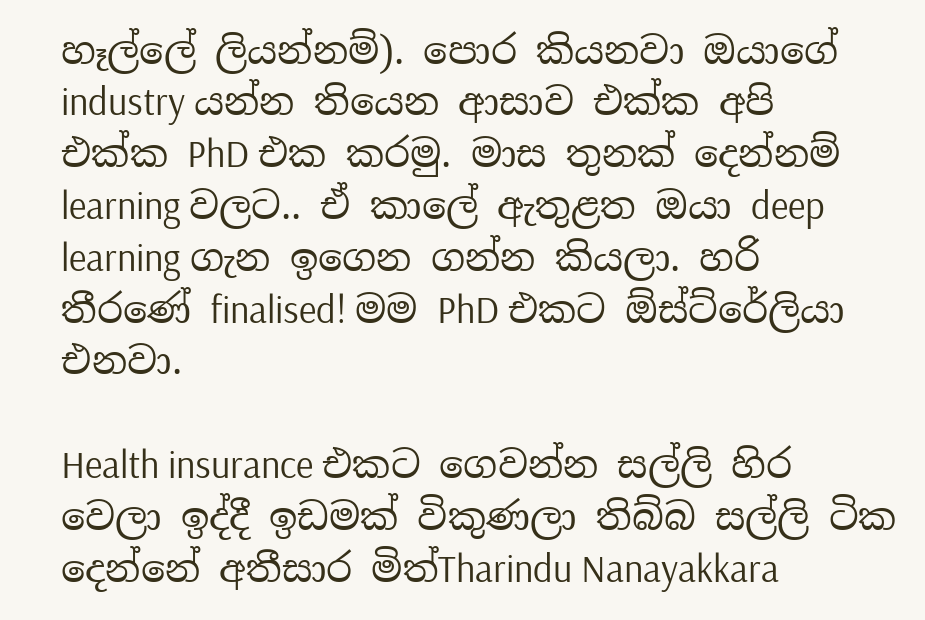හෑල්ලේ ලියන්නම්). පොර කියනවා ඔයාගේ industry යන්න තියෙන ආසාව එක්ක අපි එක්ක PhD එක කරමු. මාස තුනක් දෙන්නම් learning වලට.. ඒ කාලේ ඇතුළත ඔයා deep learning ගැන ඉගෙන ගන්න කියලා. හරි තීරණේ finalised! මම PhD එකට ඕස්ට්රේලියා එනවා.

Health insurance එකට ගෙවන්න සල්ලි හිර වෙලා ඉද්දී ඉඩමක් විකුණලා තිබ්බ සල්ලි ටික දෙන්නේ අතීසාර මිත්Tharindu Nanayakkara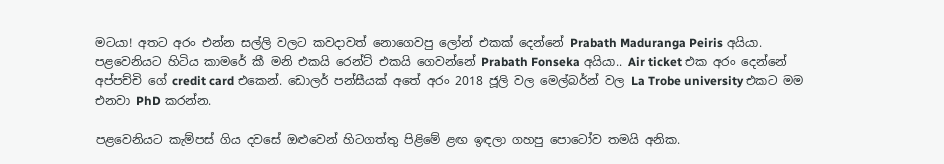මටයා! අතට අරං එන්න සල්ලි වලට කවදාවත් නොගෙවපු ලෝන් එකක් දෙන්නේ Prabath Maduranga Peiris අයියා. පළවෙනියට හිටිය කාමරේ කී මනි එකයි රෙන්ට් එකයි ගෙවන්නේ Prabath Fonseka අයියා.. Air ticket එක අරං දෙන්නේ අප්පච්චි ගේ credit card එකෙන්. ඩොලර් පන්සීයක් අතේ අරං 2018 ජූලි වල මෙල්බර්න් වල La Trobe university එකට මම එනවා PhD කරන්න.

පළවෙනියට කැම්පස් ගිය දවසේ ඔළුවෙන් හිටගත්තු පිළිමේ ළඟ ඉඳලා ගහපු පොටෝව තමයි අනික.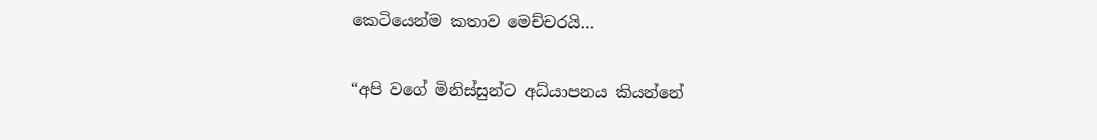කෙටියෙන්ම කතාව මෙච්චරයි…

“අපි වගේ මිනිස්සුන්ට අධ්යාපනය කියන්නේ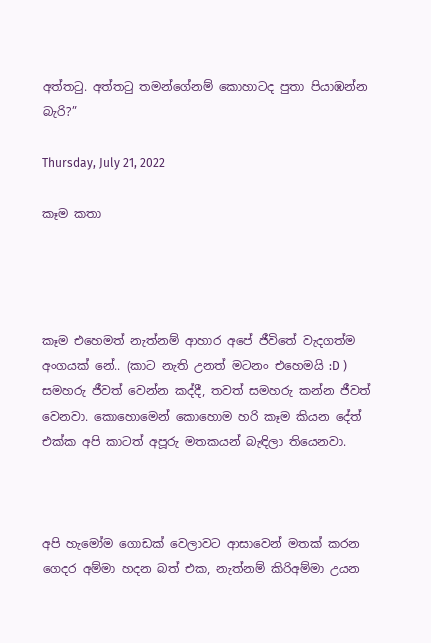අත්තටු. අත්තටු තමන්ගේනම් කොහාටද පුතා පියාඹන්න බැරි?”

Thursday, July 21, 2022

කෑම කතා




කෑම එහෙමත් නැත්නම් ආහාර අපේ ජීවිතේ වැදගත්ම අංගයක් නේ.. (කාට නැති උනත් මටනං එහෙමයි :D ) සමහරු ජීවත් වෙන්න කද්දී, තවත් සමහරු කන්න ජීවත් වෙනවා. කොහොමෙන් කොහොම හරි කෑම කියන දේත් එක්ක අපි කාටත් අපූරු මතකයන් බැඳිලා තියෙනවා.



අපි හැමෝම ගොඩක් වෙලාවට ආසාවෙන් මතක් කරන ගෙදර අම්මා හදන බත් එක, නැත්නම් කිරිඅම්මා උයන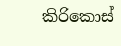කිරිකොස්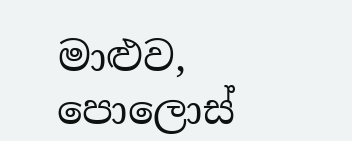මාළුව, පොලොස්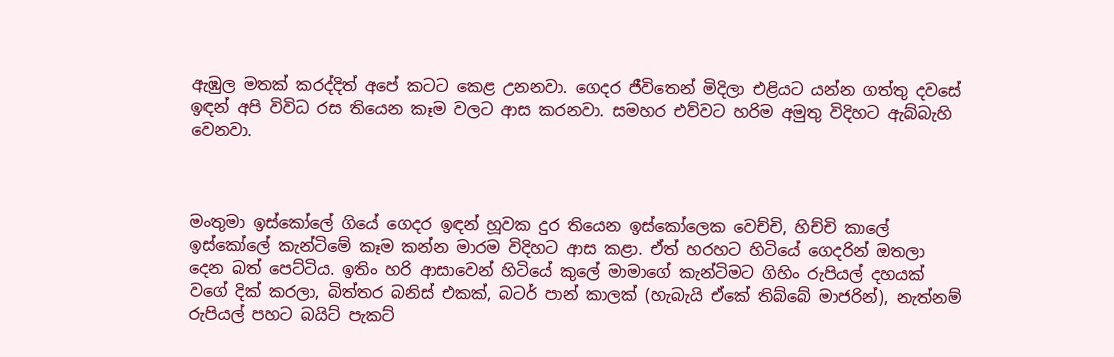ඇඹුල මතක් කරද්දිත් අපේ කටට කෙළ උනනවා. ගෙදර ජීවිතෙන් මිදිලා එළියට යන්න ගත්තු දවසේ ඉඳන් අපි විවිධ රස තියෙන කෑම වලට ආස කරනවා. සමහර එව්වට හරිම අමුතු විදිහට ඇබ්බැහි වෙනවා.



මංතුමා ඉස්කෝලේ ගියේ ගෙදර ඉඳන් හූවක දුර තියෙන ඉස්කෝලෙක වෙච්චි, හිච්චි කාලේ ඉස්කෝලේ කැන්ටිමේ කෑම කන්න මාරම විදිහට ආස කළා. ඒත් හරහට හිටියේ ගෙදරින් ඔතලා දෙන බත් පෙට්ටිය. ඉතිං හරි ආසාවෙන් හිටියේ කුලේ මාමාගේ කැන්ටිමට ගිහිං රුපියල් දහයක් වගේ දික් කරලා, බිත්තර බනිස් එකක්, බටර් පාන් කාලක් (හැබැයි ඒකේ තිබ්බේ මාජරින්), නැත්නම් රුපියල් පහට බයිට් පැකට්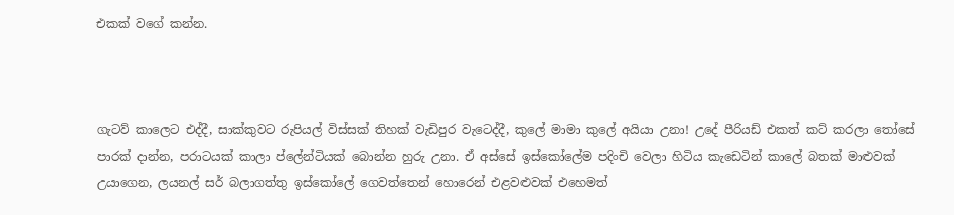එකක් වගේ කන්න.



ගැටව් කාලෙට එද්දී, සාක්කුවට රුපියල් විස්සක් තිහක් වැඩිපුර වැටෙද්දී, කුලේ මාමා කුලේ අයියා උනා! උදේ පීරියඩ් එකත් කට් කරලා තෝසේ පාරක් දාන්න, පරාටයක් කාලා ප්ලේන්ටියක් බොන්න හුරු උනා. ඒ අස්සේ ඉස්කෝලේම පදිංචි වෙලා හිටිය කැඩෙටින් කාලේ බතක් මාළුවක් උයාගෙන, ලයනල් සර් බලාගත්තු ඉස්කෝලේ ගෙවත්තෙන් හොරෙන් එළවළුවක් එහෙමත්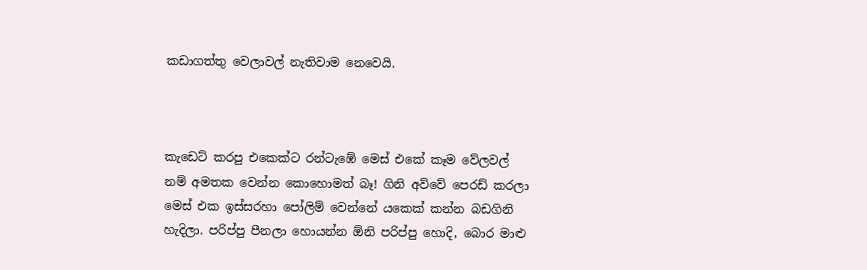කඩාගත්තු වෙලාවල් නැතිවාම නෙවෙයි.



කැඩෙට් කරපු එකෙක්ට රන්ටැඹේ මෙස් එකේ කෑම වේලවල් නම් අමතක වෙන්න කොහොමත් බෑ! ගිනි අව්වේ පෙරඩ් කරලා මෙස් එක ඉස්සරහා පෝලිම් වෙන්නේ යකෙක් කන්න බඩගිනි හැදිලා. පරිප්පු පීනලා හොයන්න ඕනි පරිප්පු හොදි, බොර මාළු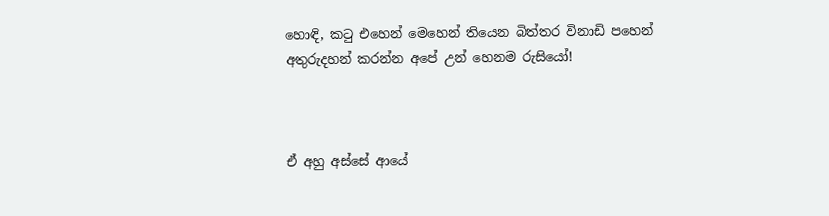හොඳි, කටු එහෙන් මෙහෙන් තියෙන බිත්තර විනාඩි පහෙන් අතුරුදහන් කරන්න අපේ උන් හෙනම රුසියෝ!



ඒ අහු අස්සේ ආයේ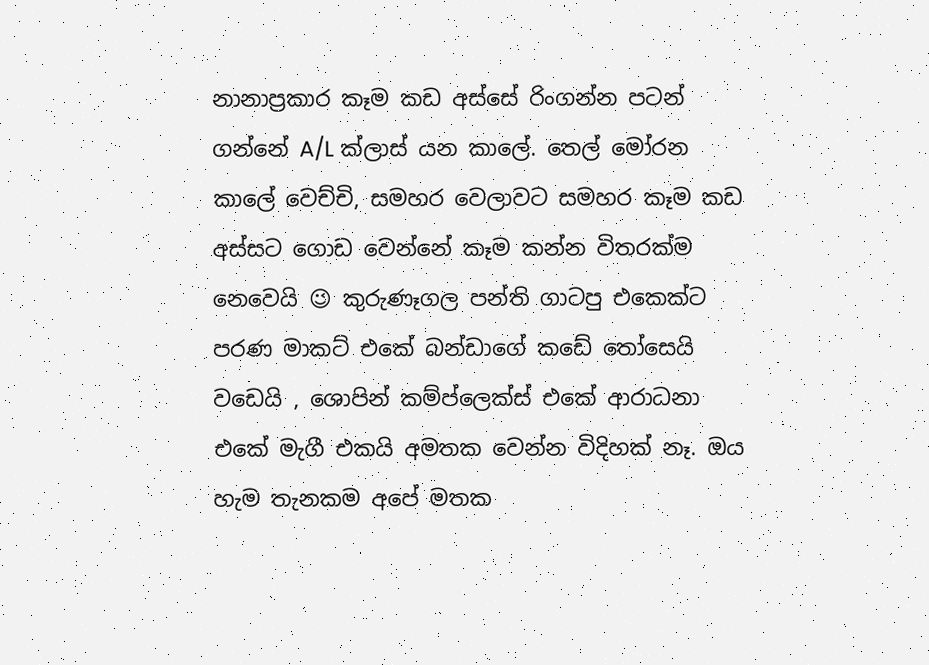නානාප්‍රකාර කෑම කඩ අස්සේ රිංගන්න පටන් ගන්නේ A/L ක්ලාස් යන කාලේ. තෙල් මෝරන කාලේ වෙච්චි, සමහර වෙලාවට සමහර කෑම කඩ අස්සට ගොඩ වෙන්නේ කෑම කන්න විතරක්ම නෙවෙයි 😉 කුරුණෑගල පන්ති ගාටපු එකෙක්ට පරණ මාකට් එකේ බන්ඩාගේ කඩේ තෝසෙයි වඩෙයි , ශොපින් කම්ප්ලෙක්ස් එකේ ආරාධනා එකේ මැගී එකයි අමතක වෙන්න විදිහක් නෑ. ඔය හැම තැනකම අපේ මතක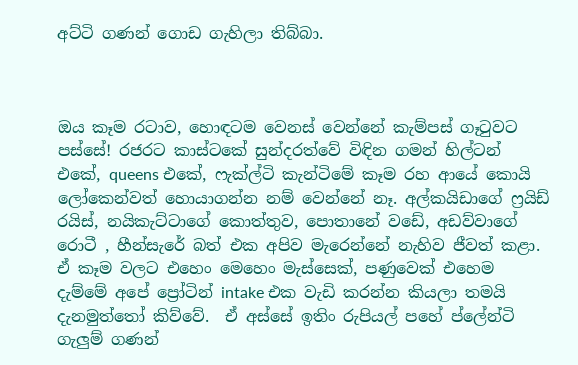අට්ටි ගණන් ගොඩ ගැහිලා තිබ්බා.



ඔය කෑම රටාව, හොඳටම වෙනස් වෙන්නේ කැම්පස් ගෑටුවට පස්සේ! රජරට කාස්ටකේ සුන්දරත්වේ විඳින ගමන් හිල්ටන් එකේ, queens එකේ, ෆැක්ල්ටි කැන්ටිමේ කෑම රහ ආයේ කොයි ලෝකෙන්වත් හොයාගන්න නම් වෙන්නේ නෑ. අල්කයිඩාගේ ෆ්‍රයිඩ් රයිස්, නයිකැට්ටාගේ කොත්තුව, පොතානේ වඩේ, අඩව්වාගේ රොටී , හීන්සැරේ බත් එක අපිව මැරෙන්නේ නැහිව ජීවත් කළා. ඒ කෑම වලට එහෙං මෙහෙං මැස්සෙක්, පණුවෙක් එහෙම දැම්මේ අපේ ප්‍රෝටින් intake එක වැඩි කරන්න කියලා තමයි දැනමුත්තෝ කිව්වේ.  ඒ අස්සේ ඉතිං රුපියල් පහේ ප්ලේන්ටි ගැලුම් ගණන්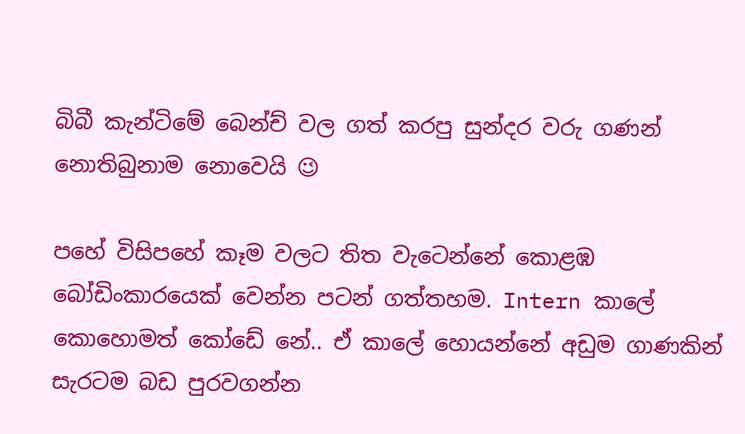බිබී කැන්ටිමේ බෙන්ච් වල ගත් කරපු සුන්දර වරු ගණන් නොතිබුනාම නොවෙයි 😉

පහේ විසිපහේ කෑම වලට තිත වැටෙන්නේ කොළඹ බෝඩිංකාරයෙක් වෙන්න පටන් ගත්තහම. Intern කාලේ කොහොමත් කෝඩේ නේ.. ඒ කාලේ හොයන්නේ අඩුම ගාණකින් සැරටම බඩ පුරවගන්න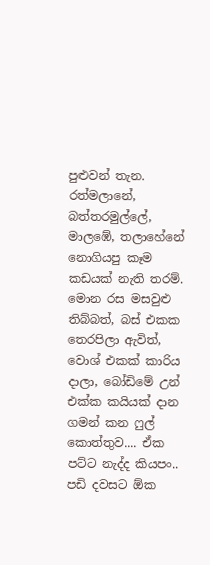පුළුවන් තැන. රත්මලානේ, බත්තරමුල්ලේ, මාලඹේ, තලාහේනේ නොගියපු කෑම කඩයක් නැති තරම්. මොන රස මසවුළු තිබ්බත්, බස් එකක තෙරපිලා ඇවිත්, වොශ් එකක් කාරිය දාලා, බෝඩිමේ උන් එක්ක කයියක් දාන ගමන් කන ෆුල් කොත්තුව.... ඒක පට්ට නැද්ද කියපං.. පඩි දවසට ඕක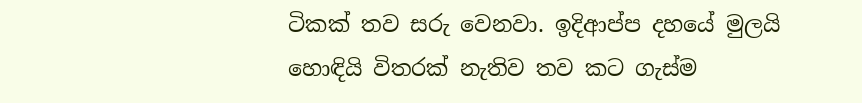ටිකක් තව සරු වෙනවා. ඉදිආප්ප දහයේ මුලයි හොඳියි විතරක් නැතිව තව කට ගැස්ම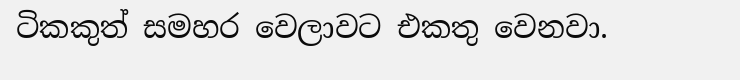ටිකකුත් සමහර වෙලාවට එකතු වෙනවා.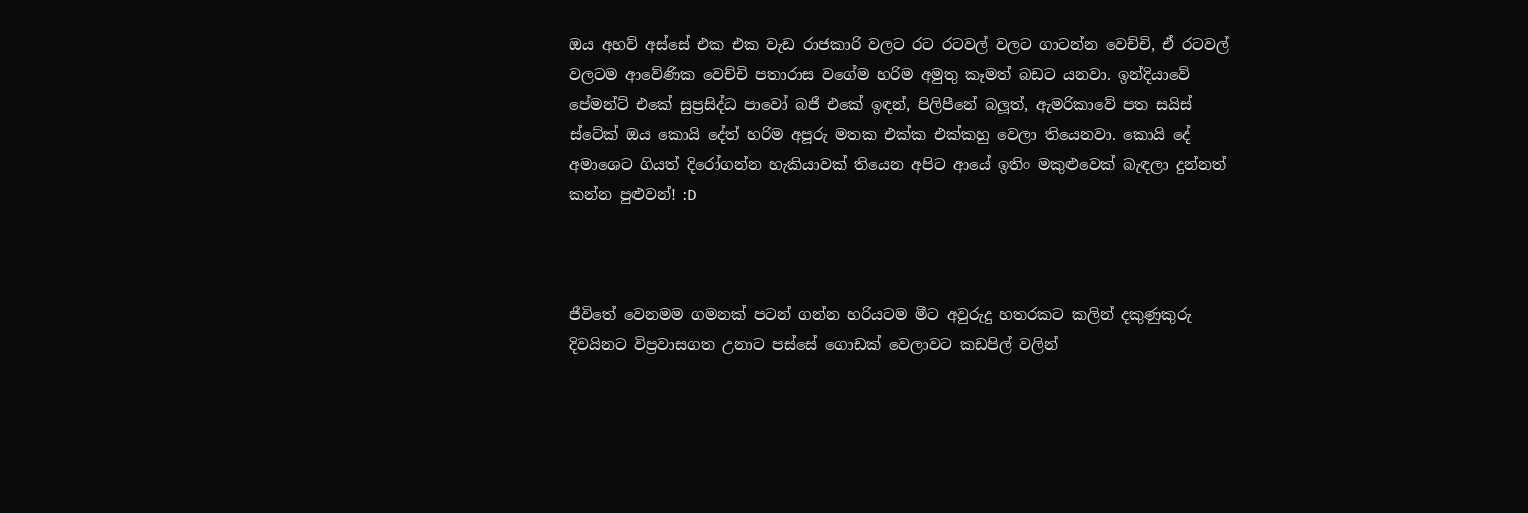ඔය අහව් අස්සේ එක එක වැඩ රාජකාරි වලට රට රටවල් වලට ගාටන්න වෙච්චි, ඒ රටවල් වලටම ආවේණික වෙච්චි පතාරාස වගේම හරිම අමුතු කෑමත් බඩට යනවා. ඉන්දියාවේ පේමන්ට් එකේ සුප්‍රසිද්ධ පාවෝ බජී එකේ ඉඳන්, පිලිපීනේ බලූත්, ඇමරිකාවේ පත සයිස් ස්ටේක් ඔය කොයි දේත් හරිම අපූරු මතක එක්ක එක්කහු වෙලා තියෙනවා. කොයි දේ අමාශෙට ගියත් දිරෝගන්න හැකියාවක් තියෙන අපිට ආයේ ඉතිං මකුළුවෙක් බැඳලා දුන්නත් කන්න පුළුවන්! :D



ජීවිතේ වෙනමම ගමනක් පටන් ගන්න හරියටම මීට අවුරුදු හතරකට කලින් දකුණුකුරු දිවයිනට විප්‍රවාසගත උනාට පස්සේ ගොඩක් වෙලාවට කඩපිල් වලින්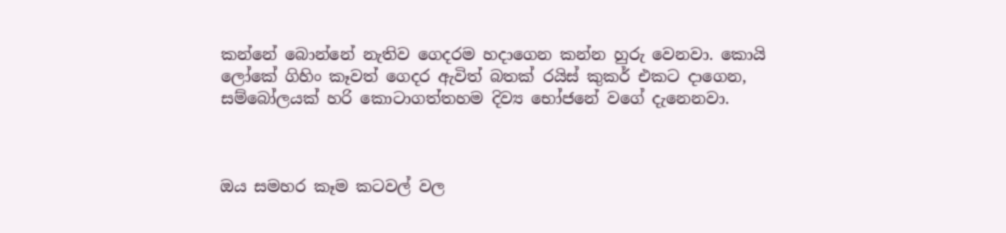කන්නේ බොන්නේ නැතිව ගෙදරම හදාගෙන කන්න හුරු වෙනවා. කොයි ලෝකේ ගිහිං කෑවත් ගෙදර ඇවිත් බතක් රයිස් කුකර් එකට දාගෙන, සම්බෝලයක් හරි කොටාගත්තහම දිව්‍ය භෝජනේ වගේ දැනෙනවා.



ඔය සමහර කෑම කටවල් වල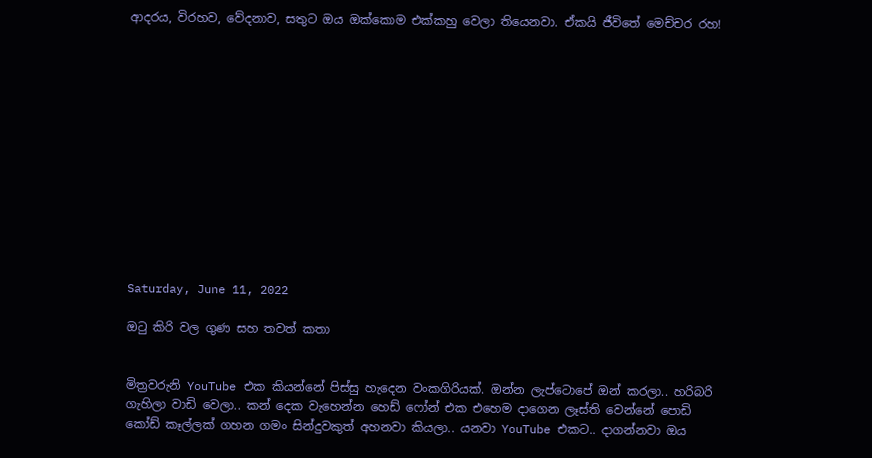ආදරය, විරහව, වේදනාව, සතුට ඔය ඔක්කොම එක්කහු වෙලා තියෙනවා. ඒකයි ජීවිතේ මෙච්චර රහ!













Saturday, June 11, 2022

ඔටු කිරි වල ගුණ සහ තවත් කතා


මිත්‍රවරුනි YouTube එක කියන්නේ පිස්සු හැදෙන වංකගිරියක්. ඔන්න ලැප්ටොපේ ඔන් කරලා.. හරිබරි ගැහිලා වාඩි වෙලා.. කන් දෙක වැහෙන්න හෙඩ් ෆෝන් එක එහෙම දාගෙන ලෑස්ති වෙන්නේ පොඩි කෝඩ් කෑල්ලක් ගහන ගමං සින්දුවකුත් අහනවා කියලා.. යනවා YouTube එකට.. දාගන්නවා ඔය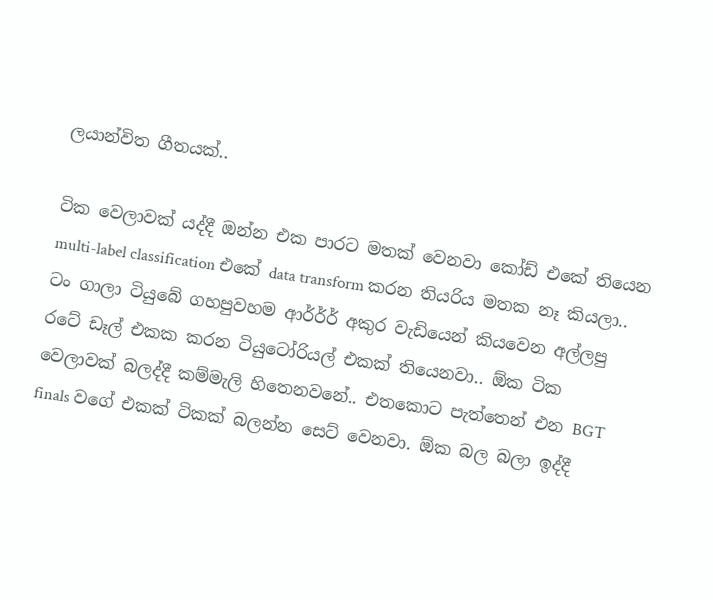ලයාන්විත ගීතයක්..

ටික වෙලාවක් යද්දී ඔන්න එක පාරට මතක් වෙනවා කෝඩ් එකේ තියෙන multi-label classification එකේ data transform කරන තියරිය මතක නෑ කියලා.. ටං ගාලා ටියුබේ ගහපුවහම ආර්ර්ර් අකුර වැඩියෙන් කියවෙන අල්ලපු රටේ ඩෑල් එකක කරන ටියුටෝරියල් එකක් තියෙනවා.. ඕක ටික වෙලාවක් බලද්දී කම්මැලි හිතෙනවනේ.. එතකොට පැත්තෙන් එන BGT finals වගේ එකක් ටිකක් බලන්න සෙට් වෙනවා. ඕක බල බලා ඉද්දී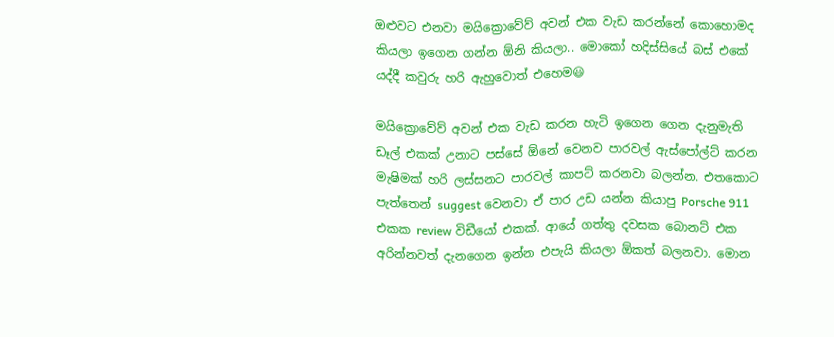ඔළුවට එනවා මයික්‍රොවේව් අවන් එක වැඩ කරන්නේ කොහොමද කියලා ඉගෙන ගන්න ඕනි කියලා.. මොකෝ හදිස්සියේ බස් එකේ යද්දී කවුරු හරි ඇහුවොත් එහෙම😃

මයික්‍රොවේව් අවන් එක වැඩ කරන හැටි ඉගෙන ගෙන දැනුමැති ඩෑල් එකක් උනාට පස්සේ ඕනේ වෙනව පාරවල් ඇස්පෝල්ට් කරන මැෂිමක් හරි ලස්සනට පාරවල් කාපට් කරනවා බලන්න. එතකොට පැත්තෙන් suggest වෙනවා ඒ පාර උඩ යන්න කියාපු Porsche 911 එකක review විඩීයෝ එකක්. ආයේ ගත්තු දවසක බොනට් එක අරින්නවත් දැනගෙන ඉන්න එපැයි කියලා ඕකත් බලනවා. මොන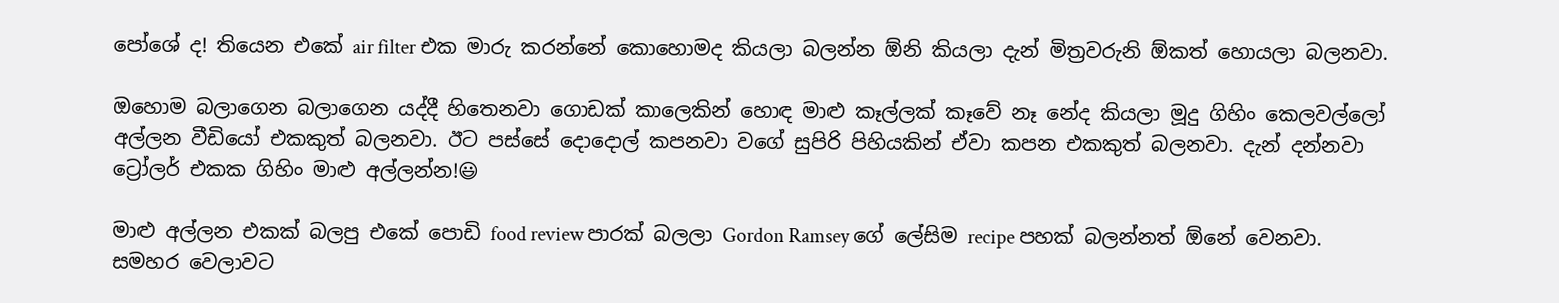පෝශේ ද! තියෙන එකේ air filter එක මාරු කරන්නේ කොහොමද කියලා බලන්න ඕනි කියලා දැන් මිත්‍රවරුනි ඕකත් හොයලා බලනවා.

ඔහොම බලාගෙන බලාගෙන යද්දී හිතෙනවා ගොඩක් කාලෙකින් හොඳ මාළු කෑල්ලක් කෑවේ නෑ නේද කියලා මූදු ගිහිං කෙලවල්ලෝ අල්ලන වීඩියෝ එකකුත් බලනවා. ඊට පස්සේ දොදොල් කපනවා වගේ සුපිරි පිහියකින් ඒවා කපන එකකුත් බලනවා. දැන් දන්නවා ට්‍රෝලර් එකක ගිහිං මාළු අල්ලන්න!😃

මාළු අල්ලන එකක් බලපු එකේ පොඩි food review පාරක් බලලා Gordon Ramsey ගේ ලේසිම recipe පහක් බලන්නත් ඕනේ වෙනවා. සමහර වෙලාවට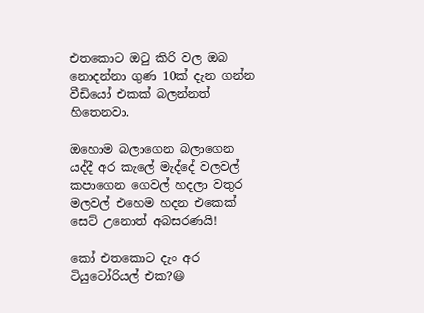එතකොට ඔටු කිරි වල ඔබ නොදන්නා ගුණ 10ක් දැන ගන්න වීඩියෝ එකක් බලන්නත් හිතෙනවා.

ඔහොම බලාගෙන බලාගෙන යද්දී අර කැලේ මැද්දේ වලවල් කපාගෙන ගෙවල් හදලා වතුර මලවල් එහෙම හදන එකෙක් සෙට් උනොත් අබසරණයි!

කෝ එතකොට දැං අර ටියුටෝරියල් එක?😃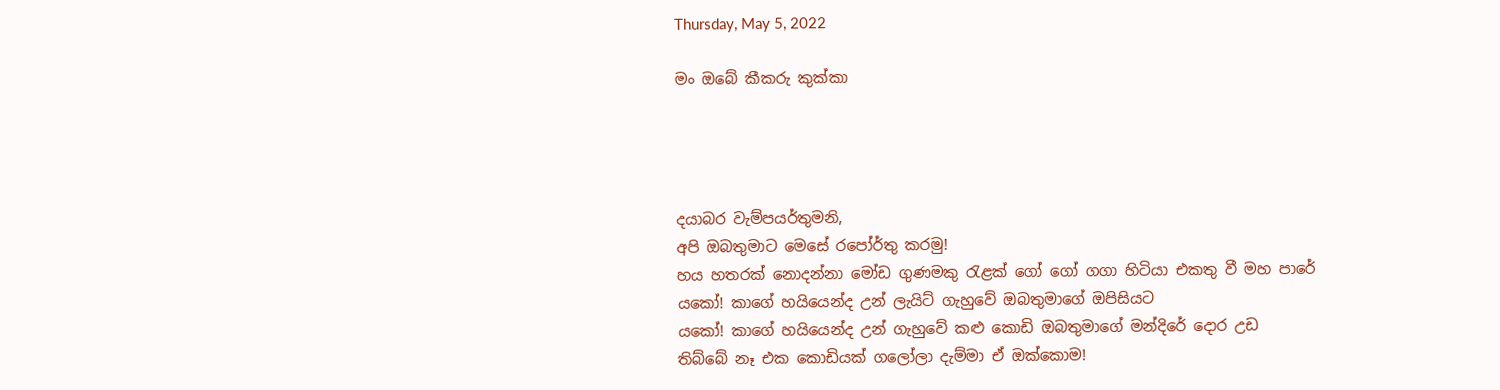Thursday, May 5, 2022

මං ඔබේ කීකරු කුක්කා




දයාබර වැම්පයර්තුමනි,
අපි ඔබතුමාට මෙසේ රපෝර්තු කරමු!
හය හතරක් නොදන්නා මෝඩ ගුණමකු රැළක් ගෝ ගෝ ගගා හිටියා එකතු වී මහ පාරේ
යකෝ! කාගේ හයියෙන්ද උන් ලැයිට් ගැහුවේ ඔබතුමාගේ ඔපිසියට
යකෝ! කාගේ හයියෙන්ද උන් ගැහුවේ කළු කොඩි ඔබතුමාගේ මන්දිරේ දොර උඩ
තිබ්බේ නෑ එක කොඩියක් ගලෝලා දැම්මා ඒ ඔක්කොම!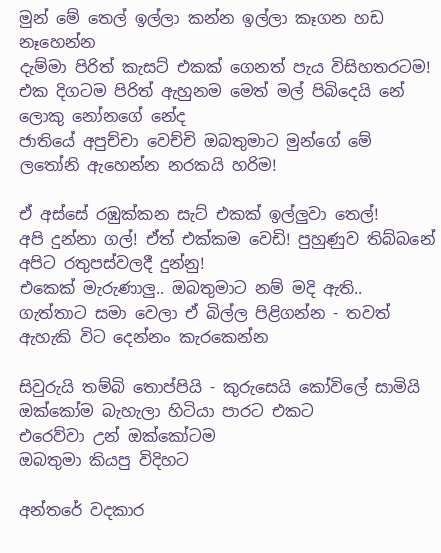මුන් මේ තෙල් ඉල්ලා කන්න ඉල්ලා කෑගන හඩ නෑහෙන්න
දැම්මා පිරිත් කැසට් එකක් ගෙනත් පැය විසිහතරටම!
එක දිගටම පිරිත් ඇහුනම මෙත් මල් පිබිදෙයි නේ ලොකු නෝනගේ නේද
ජාතියේ අපුච්චා වෙච්චි ඔබතුමාට මුන්ගේ මේ ලතෝනි ඇහෙන්න නරකයි හරිම!

ඒ අස්සේ රඹුක්කන සැට් එකක් ඉල්ලුවා තෙල්!
අපි දුන්නා ගල්! ඒත් එක්කම වෙඩි! පුහුණුව තිබ්බනේ අපිට රතුපස්වලදී දුන්නු!
එකෙක් මැරුණාලු.. ඔබතුමාට නම් මදි ඇති..
ගැත්තාට සමා වෙලා ඒ බිල්ල පිළිගන්න - තවත් ඇහැකි විට දෙන්නං කැරකෙන්න

සිවුරුයි තම්බි තොප්පියි - කුරුසෙයි කෝවිලේ සාමියි
ඔක්කෝම බැහැලා හිටියා පාරට එකට
එරෙව්වා උන් ඔක්කෝටම
ඔබතුමා කියපු විදිහට

අන්තරේ වදකාර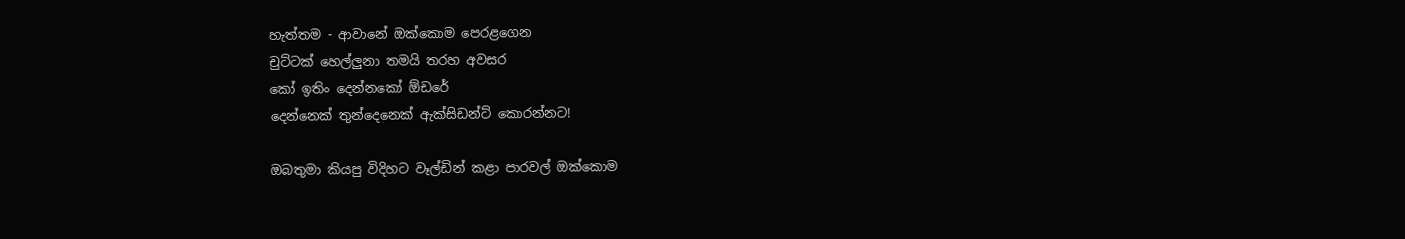හැත්තම - ආවානේ ඔක්කොම පෙරළගෙන
චුට්ටක් හෙල්ලුනා තමයි තරහ අවසර
කෝ ඉතිං දෙන්නකෝ ඕඩරේ
දෙන්නෙක් තුන්දෙනෙක් ඇක්සිඩන්ට් කොරන්නට!

ඔබතුමා කියපු විදිහට වෑල්ඩින් කළා පාරවල් ඔක්කොම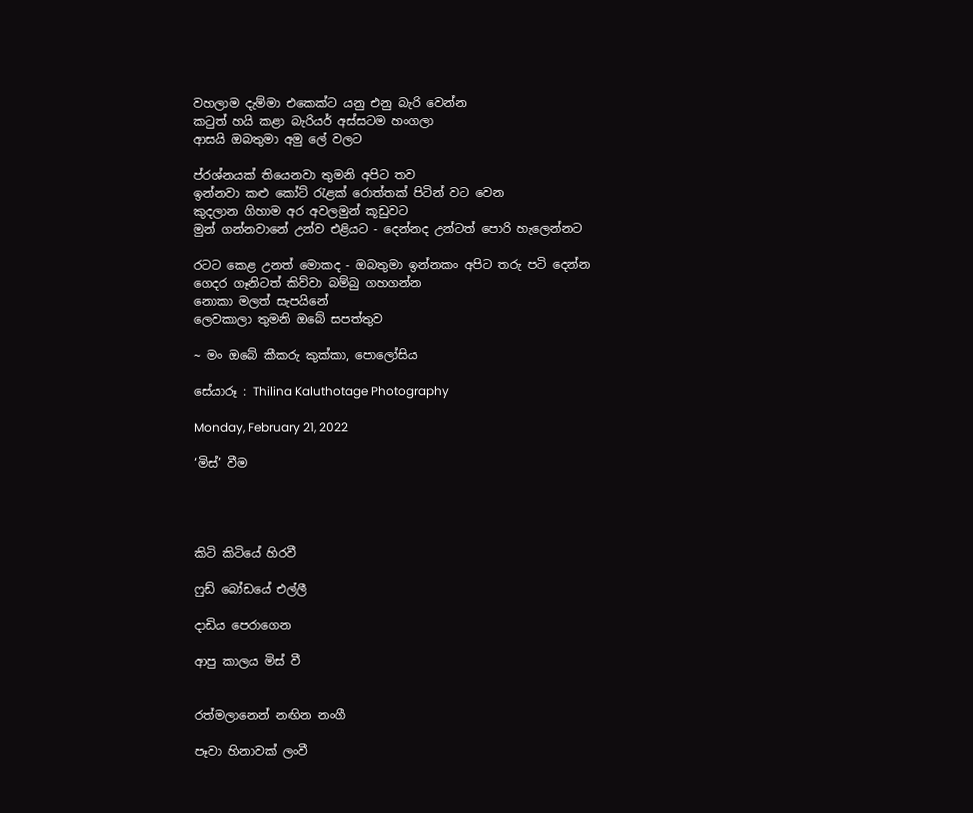වහලාම දැම්මා එකෙක්ට යනු එනු බැරි වෙන්න
කටුත් හයි කළා බැරියර් අස්සටම හංගලා
ආසයි ඔබතුමා අමු ලේ වලට

ප්රශ්නයක් තියෙනවා තුමනි අපිට තව
ඉන්නවා කළු කෝට් රැළක් රොත්තක් පිටින් වට වෙන
කුදලාන ගිහාම අර අවලමුන් කූඩුවට
මුන් ගන්නවානේ උන්ව එළියට - දෙන්නද උන්ටත් පොරි හැලෙන්නට

රටට කෙළ උනත් මොකද - ඔබතුමා ඉන්නකං අපිට තරු පටි දෙන්න
ගෙදර ගෑනිටත් කිව්වා බම්බු ගහගන්න
නොකා මලත් සැපයිනේ
ලෙවකාලා තුමනි ඔබේ සපත්තුව

~ මං ඔබේ කීකරු කුක්කා, පොලෝසිය

සේයාරූ : Thilina Kaluthotage Photography

Monday, February 21, 2022

‘මිස්’ වීම




කිටි කිටියේ හිරවී

ෆුඩ් බෝඩයේ එල්ලී

දාඩිය පෙරාගෙන

ආපු කාලය මිස් වී


රත්මලානෙන් නඟින නංගී

පෑවා හිනාවක් ලංවී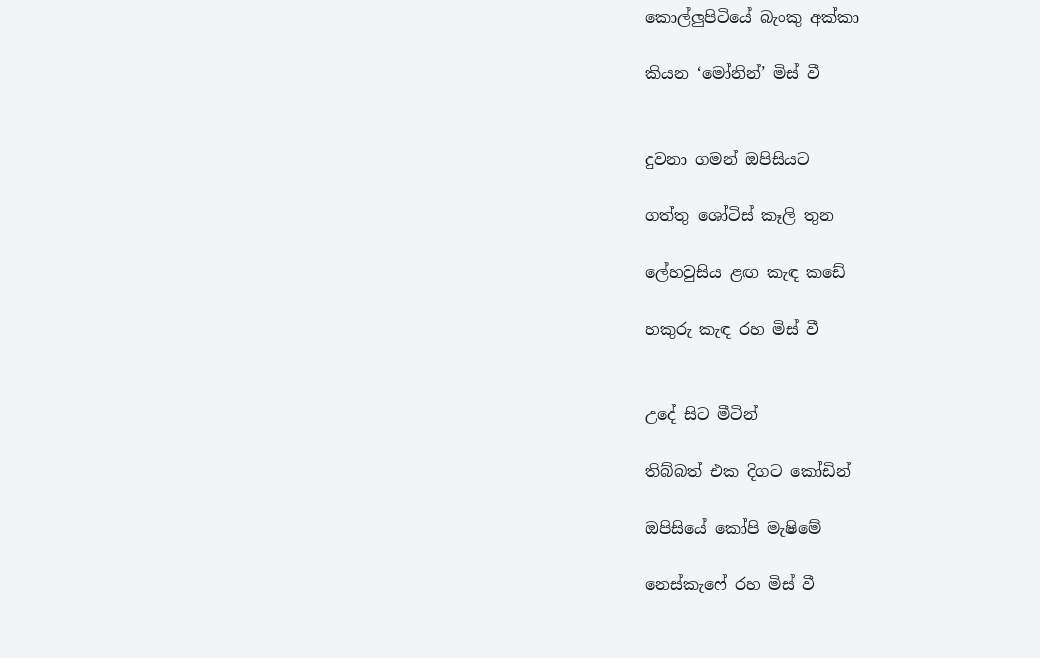කොල්ලුපිටියේ බැංකු අක්කා

කියන ‘මෝනින්’ මිස් වී


දුවනා ගමන් ඔපිසියට

ගත්තු ශෝටිස් කෑලි තුන

ලේහවුසිය ළඟ කැඳ කඩේ

හකුරු කැඳ රහ මිස් වී


උදේ සිට මීටින්

තිබ්බත් එක දිගට කෝඩින්

ඔපිසියේ කෝපි මැෂිමේ

නෙස්කැෆේ රහ මිස් වී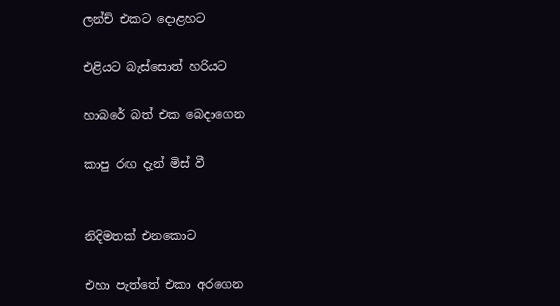ලන්ච් එකට දොළහට

එළියට බැස්සොත් හරියට

හාබරේ බත් එක බෙදාගෙන

කාපු රඟ දැන් මිස් වී


නිදිමතක් එනකොට

එහා පැත්තේ එකා අරගෙන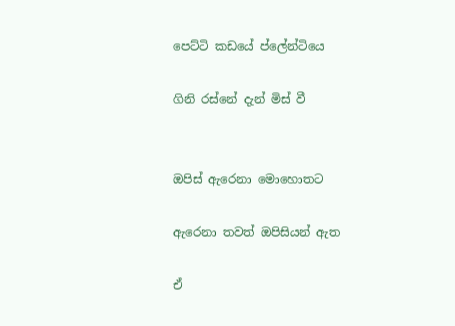පෙට්ටි කඩයේ ප්ලේන්ටියෙ

ගිනි රස්නේ දැන් මිස් වී


ඔපිස් ඇරෙනා මොහොතට

ඇරෙනා තවත් ඔපිසියන් ඇත

ඒ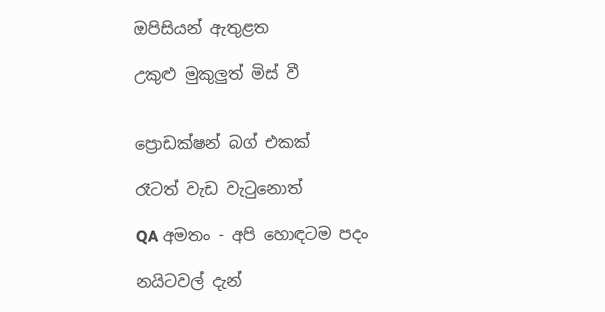ඔපිසියන් ඇතුළත

උකුළු මුකුලුත් මිස් වී


ප්‍රොඩක්ෂන් බග් එකක්

රෑටත් වැඩ වැටුනොත්

QA අමතං - අපි හොඳටම පදං

නයිටවල් දැන්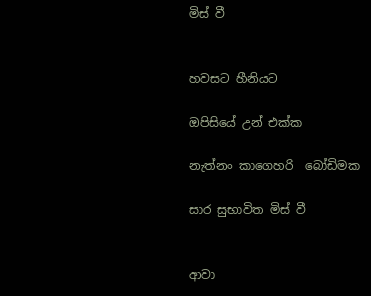මිස් වී


හවසට හීනියට

ඔපිසියේ උන් එක්ක

නැත්නං කාගෙහරි  බෝඩිමක

සාර සුභාවිත මිස් වී


ආවා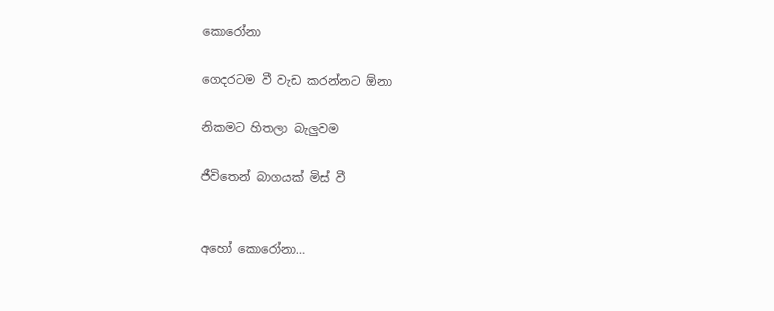කොරෝනා

ගෙදරටම වී වැඩ කරන්නට ඕනා

නිකමට හිතලා බැලුවම

ජීවිතෙන් බාගයක් මිස් වී


අහෝ කොරෝනා…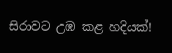සිරාවට උඹ කළ හදියක්!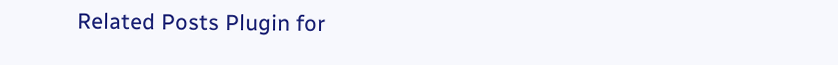Related Posts Plugin for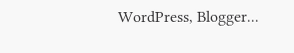WordPress, Blogger...